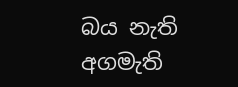බය නැති අගමැති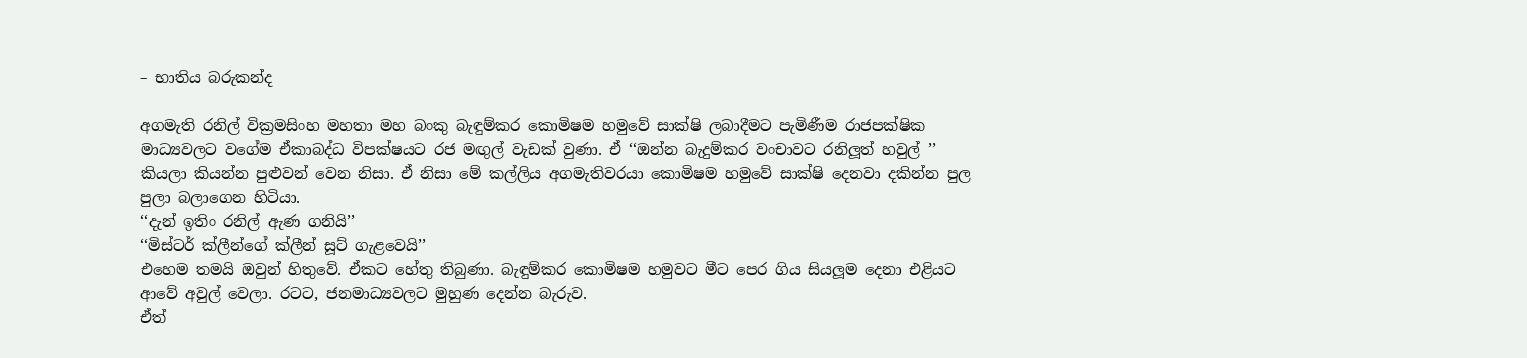– භාතිය බරුකන්ද

අගමැති රනිල් වික්‍රමසිංහ මහතා මහ බංකු බැඳුම්කර කොමිෂම හමුවේ සාක්ෂි ලබාදීමට පැමිණීම රාජපක්ෂික මාධ්‍යවලට වගේම ඒකාබද්ධ විපක්ෂයට රජ මඟුල් වැඩක් වුණා. ඒ ‘‘ඔන්න බැදුම්කර වංචාවට රනිලූත් හවුල් ’’ කියලා කියන්න පුළුවන් වෙන නිසා. ඒ නිසා මේ කල්ලිය අගමැතිවරයා කොමිෂම හමුවේ සාක්ෂි දෙනවා දකින්න පුල පුලා බලාගෙන හිටියා.
‘‘දැන් ඉතිං රනිල් ඇණ ගනියි’’
‘‘මිස්ටර් ක්ලීන්ගේ ක්ලීන් සූට් ගැළවෙයි’’
එහෙම තමයි ඔවුන් හිතුවේ. ඒකට හේතු තිබුණා. බැඳුම්කර කොමිෂම හමුවට මීට පෙර ගිය සියලූම දෙනා එළියට ආවේ අවුල් වෙලා. රටට, ජනමාධ්‍යවලට මුහුණ දෙන්න බැරුව.
ඒත්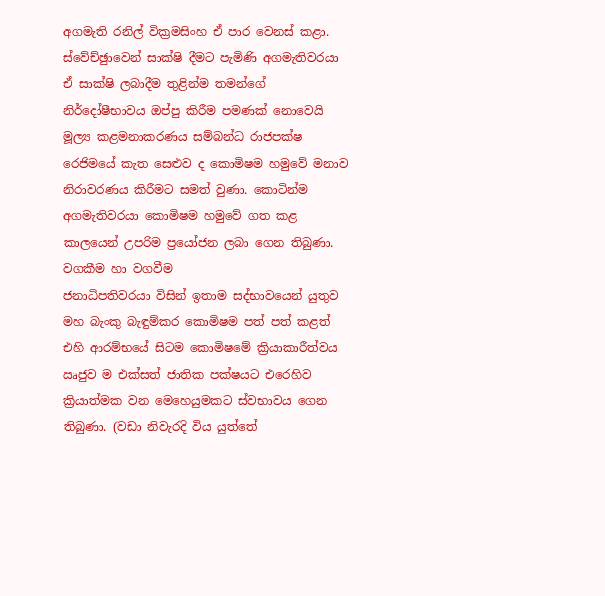අගමැති රනිල් වික්‍රමසිංහ ඒ පාර වෙනස් කළා. ස්වේච්ඡුාවෙන් සාක්ෂි දීමට පැමිණි අගමැතිවරයා ඒ සාක්ෂි ලබාදීම තුළින්ම තමන්ගේ නිර්දෝෂීභාවය ඔප්පු කිරීම පමණක් නොවෙයි මූල්‍ය කළමනාකරණය සම්බන්ධ රාජපක්ෂ රෙජිමයේ කැත සෙළුව ද කොමිෂම හමුවේ මනාව නිරාවරණය කිරීමට සමත් වුණා. කොටින්ම අගමැතිවරයා කොමිෂම හමුවේ ගත කළ කාලයෙන් උපරිම ප්‍රයෝජන ලබා ගෙන තිබුණා.
වගකීම හා වගවීම
ජනාධිපතිවරයා විසින් ඉතාම සද්භාවයෙන් යුතුව මහ බැංකු බැඳුම්කර කොමිෂම පත් පත් කළත් එහි ආරම්භයේ සිටම කොමිෂමේ ක්‍රියාකාරීත්වය ඍජුව ම එක්සත් ජාතික පක්ෂයට එරෙහිව ක්‍රියාත්මක වන මෙහෙයුමකට ස්වභාවය ගෙන තිබුණා. (වඩා නිවැරදි විය යුත්තේ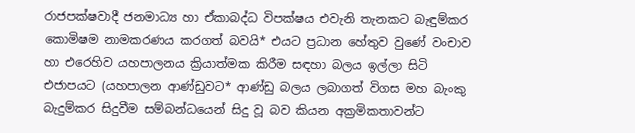රාජපක්ෂවාදී ජනමාධ්‍ය හා ඒකාබද්ධ විපක්ෂය එවැනි තැනකට බැඳුම්කර කොමිෂම නාමකරණය කරගත් බවයි* එයට ප්‍රධාන හේතුව වුණේ වංචාව හා එරෙහිව යහපාලනය ක්‍රියාත්මක කිරීම සඳහා බලය ඉල්ලා සිටි එජාපයට (යහපාලන ආණ්ඩුවට* ආණ්ඩු බලය ලබාගත් විගස මහ බැංකු බැදුම්කර සිදුවීම සම්බන්ධයෙන් සිදු වූ බව කියන අක්‍රමිකතාවන්ට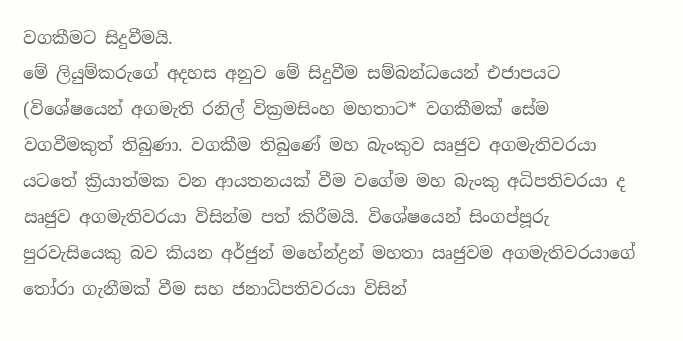වගකීමට සිදුවීමයි.
මේ ලියුම්කරුගේ අදහස අනුව මේ සිදුවීම සම්බන්ධයෙන් එජාපයට (විශේෂයෙන් අගමැති රනිල් වික්‍රමසිංහ මහතාට* වගකීමක් සේම වගවීමකුත් තිබුණා. වගකීම තිබුණේ මහ බැංකුව ඍජුව අගමැතිවරයා යටතේ ක්‍රියාත්මක වන ආයතනයක් වීම වගේම මහ බැංකු අධිපතිවරයා ද ඍජුව අගමැතිවරයා විසින්ම පත් කිරීමයි. විශේෂයෙන් සිංගප්පූරු පුරවැසියෙකු බව කියන අර්ජුන් මහේන්ද්‍රන් මහතා ඍජුවම අගමැතිවරයාගේ තෝරා ගැනීමක් වීම සහ ජනාධිපතිවරයා විසින්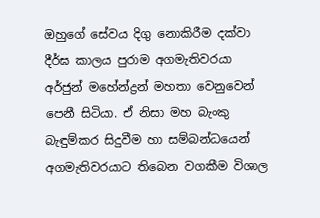ඔහුගේ සේවය දිගු නොකිරීම දක්වා දීර්ඝ කාලය පුරාම අගමැතිවරයා අර්ජුන් මහේන්ද්‍රන් මහතා වෙනුවෙන් පෙනී සිටියා. ඒ නිසා මහ බැංකු බැඳුම්කර සිදුවීම හා සම්බන්ධයෙන් අගමැතිවරයාට තිබෙන වගකීම විශාල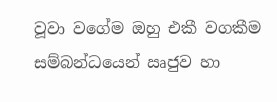වූවා වගේම ඔහු එකී වගකීම සම්බන්ධයෙන් ඍජුව හා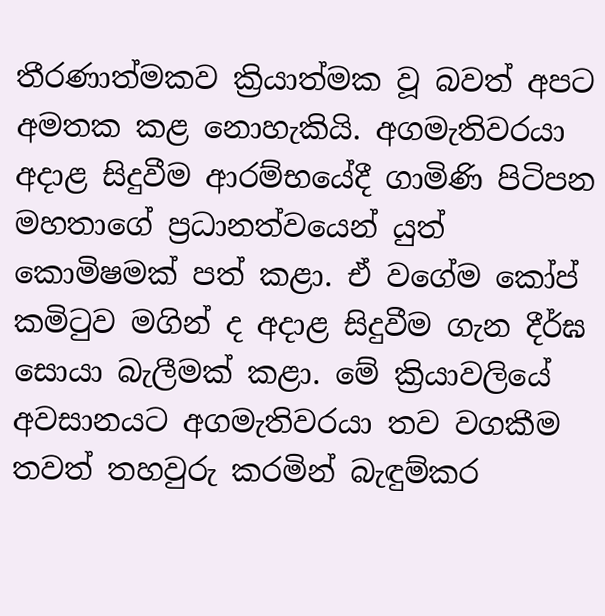තීරණාත්මකව ක්‍රියාත්මක වූ බවත් අපට අමතක කළ නොහැකියි. අගමැතිවරයා අදාළ සිදුවීම ආරම්භයේදී ගාමිණි පිටිපන මහතාගේ ප්‍රධානත්වයෙන් යුත් කොමිෂමක් පත් කළා. ඒ වගේම කෝප් කමිටුව මගින් ද අදාළ සිදුවීම ගැන දීර්ඝ සොයා බැලීමක් කළා. මේ ක්‍රියාවලියේ අවසානයට අගමැතිවරයා තව වගකීම තවත් තහවුරු කරමින් බැඳුම්කර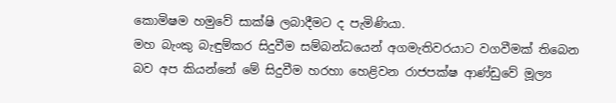කොමිෂම හමුවේ සාක්ෂි ලබාදීමට ද පැමිණියා.
මහ බැංකු බැඳුම්කර සිදුවීම සම්බන්ධයෙන් අගමැතිවරයාට වගවීමක් තිබෙන බව අප කියන්නේ මේ සිදුවීම හරහා හෙළිවන රාජපක්ෂ ආණ්ඩුවේ මූල්‍ය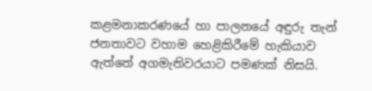කළමනාකරණයේ හා පාලනයේ අඳුරු තැන් ජනතාවට වහාම හෙළිකිරීමේ හැකියාව ඇත්තේ අගමැතිවරයාට පමණක් නිසයි.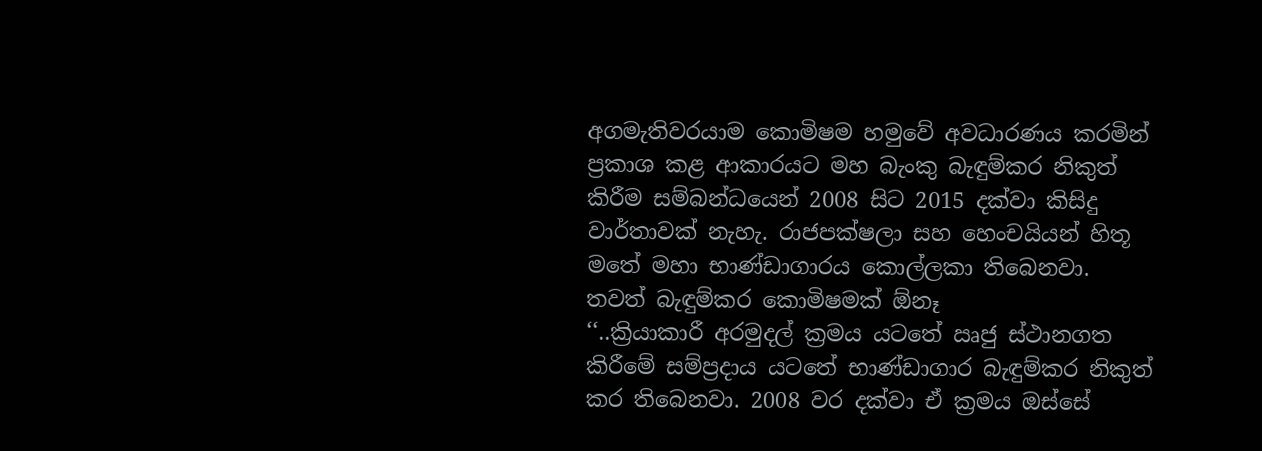අගමැතිවරයාම කොමිෂම හමුවේ අවධාරණය කරමින් ප්‍රකාශ කළ ආකාරයට මහ බැංකු බැඳුම්කර නිකුත් කිරීම සම්බන්ධයෙන් 2008 සිට 2015 දක්වා කිසිදු වාර්තාවක් නැහැ. රාජපක්ෂලා සහ හෙංචයියන් හිතූ මතේ මහා භාණ්ඩාගාරය කොල්ලකා තිබෙනවා.
තවත් බැඳුම්කර කොමිෂමක් ඕනෑ
‘‘..ක්‍රියාකාරී අරමුදල් ක්‍රමය යටතේ ඍජු ස්ථානගත කිරීමේ සම්ප්‍රදාය යටතේ භාණ්ඩාගාර බැඳුම්කර නිකුත් කර තිබෙනවා. 2008 වර දක්වා ඒ ක්‍රමය ඔස්සේ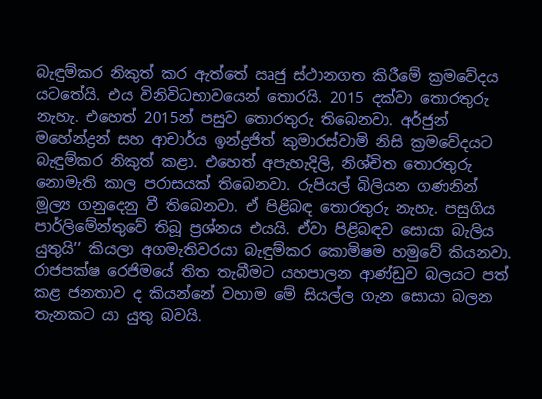බැඳුම්කර නිකුත් කර ඇත්තේ ඍජු ස්ථානගත කිරීමේ ක්‍රමවේදය යටතේයි. එය විනිවිධභාවයෙන් තොරයි. 2015 දක්වා තොරතුරු නැහැ. එහෙත් 2015න් පසුව තොරතුරු තිබෙනවා. අර්ජුන් මහේන්ද්‍රන් සහ ආචාර්ය ඉන්ද්‍රජිත් කුමාරස්වාමි නිසි ක්‍රමවේදයට බැඳුම්කර නිකුත් කළා. එහෙත් අපැහැදිලි, නිශ්චිත තොරතුරු නොමැති කාල පරාසයක් තිබෙනවා. රුපියල් බිලියන ගණනින් මූල්‍ය ගනුදෙනු වී තිබෙනවා. ඒ පිළිබඳ තොරතුරු නැහැ. පසුගිය පාර්ලිමේන්තුවේ තිබූ ප්‍රශ්නය එයයි. ඒවා පිළිබඳව සොයා බැලිය යුතුයි’’ කියලා අගමැතිවරයා බැඳුම්කර කොමිෂම හමුවේ කියනවා.
රාජපක්ෂ රෙජිමයේ තිත තැබීමට යහපාලන ආණ්ඩුව බලයට පත් කළ ජනතාව ද කියන්නේ වහාම මේ සියල්ල ගැන සොයා බලන තැනකට යා යුතු බවයි.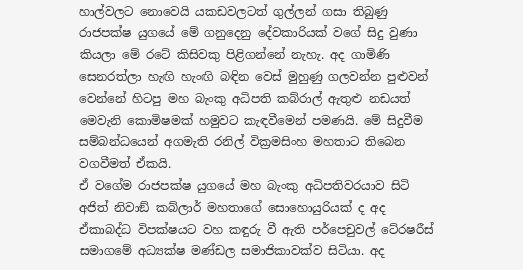හාල්වලට නොවෙයි යකඩවලටත් ගුල්ලන් ගසා තිබුණු රාජපක්ෂ යුගයේ මේ ගනුදෙනු දේවකාරියක් වගේ සිදු වුණා කියලා මේ රටේ කිසිවකු පිළිගන්නේ නැහැ. අද ගාමිණි සෙනරත්ලා හැඟි හැංඟි බඳින වෙස් මුහුණු ගලවන්න පුළුවන් වෙන්නේ හිටපු මහ බැංකු අධිපති කබ්රාල් ඇතුළු නඩයත් මෙවැනි කොමිෂමක් හමුවට කැඳවීමෙන් පමණයි. මේ සිදුවීම සම්බන්ධයෙන් අගමැති රනිල් වික්‍රමසිංහ මහතාට තිබෙන වගවීමත් ඒකයි.
ඒ වගේම රාජපක්ෂ යුගයේ මහ බැංකු අධිපතිවරයාව සිටි අජිත් නිවාඞ් කබ්ලාර් මහතාගේ සොහොයුරියක් ද අද ඒකාබද්ධ විපක්ෂයට වහ කඳුරු වී ඇති පර්පෙචුවල් ටේ‍රෂරීස් සමාගමේ අධ්‍යක්ෂ මණ්ඩල සමාජිකාවක්ව සිටියා. අද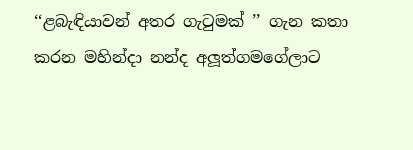‘‘ළබැඳියාවන් අතර ගැටුමක් ’’ ගැන කතා කරන මහින්දා නන්ද අලූත්ගමගේලාට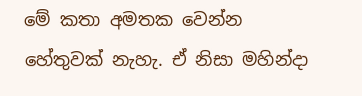මේ කතා අමතක වෙන්න හේතුවක් නැහැ. ඒ නිසා මහින්දා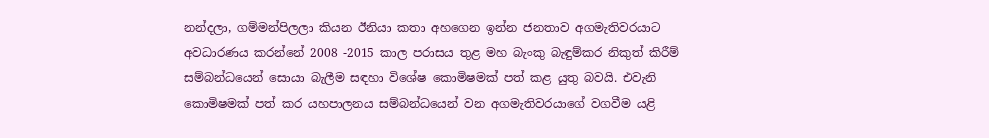නන්දලා, ගම්මන්පිලලා කියන ඊනියා කතා අහගෙන ඉන්න ජනතාව අගමැතිවරයාට අවධාරණය කරන්නේ 2008 -2015 කාල පරාසය තුළ මහ බැංකු බැඳුම්කර නිකුත් කිරීම් සම්බන්ධයෙන් සොයා බැලීම සඳහා විශේෂ කොමිෂමක් පත් කළ යුතු බවයි. එවැනි කොමිෂමක් පත් කර යහපාලනය සම්බන්ධයෙන් වන අගමැතිවරයාගේ වගවීම යළි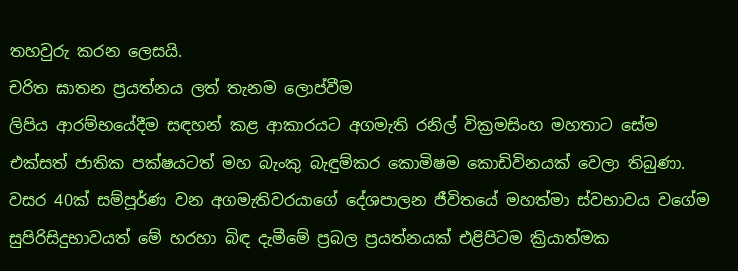තහවුරු කරන ලෙසයි.
චරිත ඝාතන ප්‍රයත්නය ලත් තැනම ලොප්වීම
ලිපිය ආරම්භයේදීම සඳහන් කළ ආකාරයට අගමැති රනිල් වික්‍රමසිංහ මහතාට සේම එක්සත් ජාතික පක්ෂයටත් මහ බැංකු බැඳුම්කර කොමිෂම කොඩිවිනයක් වෙලා තිබුණා. වසර 40ක් සම්පූර්ණ වන අගමැතිවරයාගේ දේශපාලන ජීවිතයේ මහත්මා ස්වභාවය වගේම සුපිරිසිදුභාවයත් මේ හරහා බිඳ දැමීමේ ප්‍රබල ප්‍රයත්නයක් එළිපිටම ක්‍රියාත්මක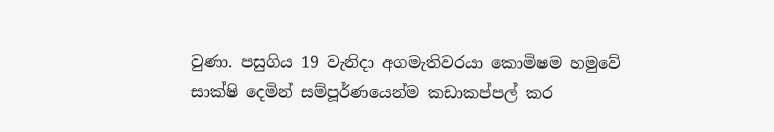වුණා. පසුගිය 19 වැනිදා අගමැතිවරයා කොමිෂම හමුවේ සාක්ෂි දෙමින් සම්පූර්ණයෙන්ම කඩාකප්පල් කර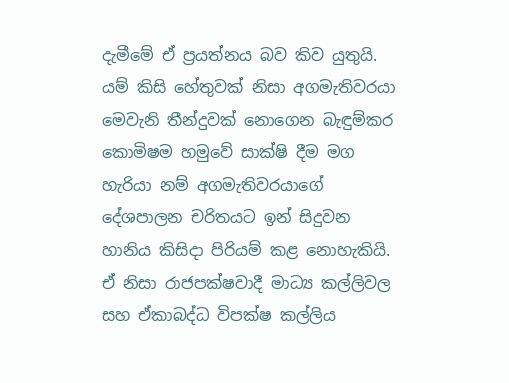දැමීමේ ඒ ප්‍රයත්නය බව කිව යුතුයි. යම් කිසි හේතුවක් නිසා අගමැතිවරයා මෙවැනි තීන්දුවක් නොගෙන බැඳුම්කර කොමිෂම හමුවේ සාක්ෂි දීම මග හැරියා නම් අගමැතිවරයාගේ දේශපාලන චරිතයට ඉන් සිදුවන හානිය කිසිදා පිරියම් කළ නොහැකියි. ඒ නිසා රාජපක්ෂවාදී මාධ්‍ය කල්ලිවල සහ ඒකාබද්ධ විපක්ෂ කල්ලිය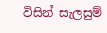විසින් සැලසුම්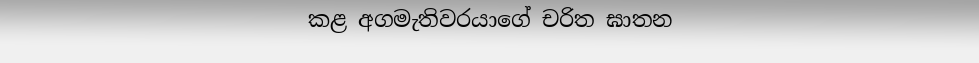කළ අගමැතිවරයාගේ චරිත ඝාතන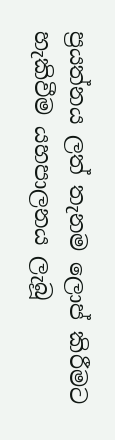ප්‍රයත්නය ලත් තැනම ලොප් කිරීමට හැකිවීම යහපාලනය ලැබූ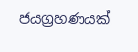ජයග්‍රහණයක්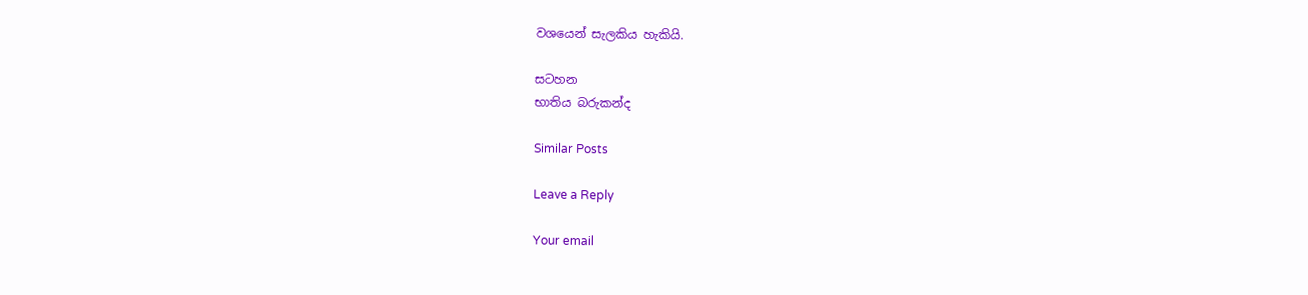වශයෙන් සැලකිය හැකියි.

සටහන
භාතිය බරුකන්ද

Similar Posts

Leave a Reply

Your email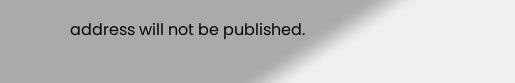address will not be published.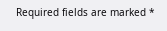Required fields are marked *